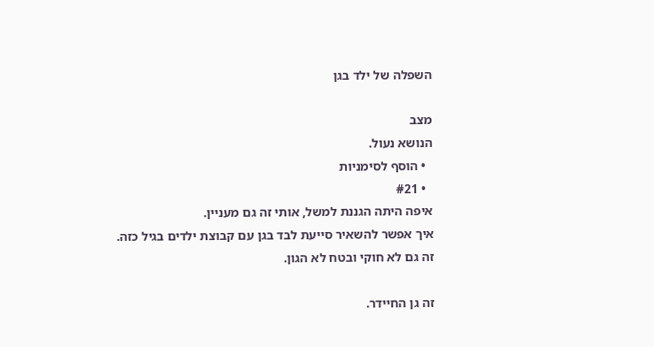השפלה של ילד בגן

מצב
הנושא נעול.
  • הוסף לסימניות
  • #21
איפה היתה הגננת למשל, אותי זה גם מעניין.
איך אפשר להשאיר סייעת לבד בגן עם קבוצת ילדים בגיל כזה.
זה גם לא חוקי ובטח לא הגון.

זה גן החיידר.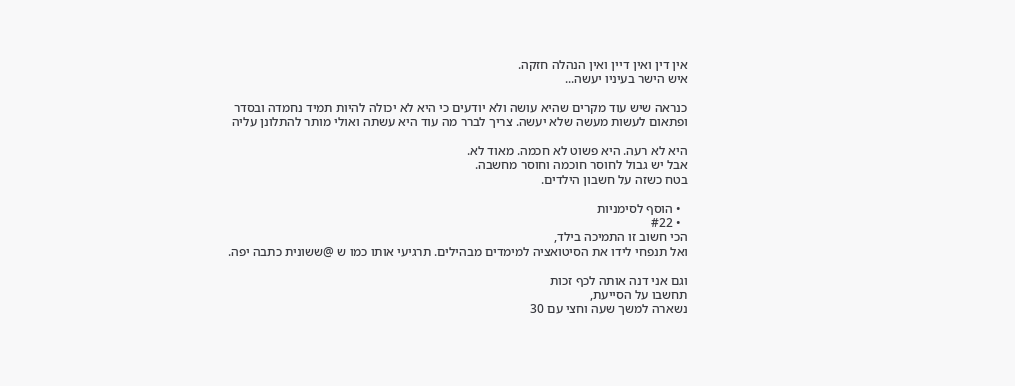אין דין ואין דיין ואין הנהלה חזקה.
איש הישר בעיניו יעשה...

כנראה שיש עוד מקרים שהיא עושה ולא יודעים כי היא לא יכולה להיות תמיד נחמדה ובסדר ופתאום לעשות מעשה שלא יעשה. צריך לברר מה עוד היא עשתה ואולי מותר להתלונן עליה

היא לא רעה. היא פשוט לא חכמה. מאוד לא.
אבל יש גבול לחוסר חוכמה וחוסר מחשבה.
בטח כשזה על חשבון הילדים.

  • הוסף לסימניות
  • #22
הכי חשוב זו התמיכה בילד,
ואל תנפחי לידו את הסיטואציה למימדים מבהילים. תרגיעי אותו כמו ש @ששונית כתבה יפה.

וגם אני דנה אותה לכף זכות
תחשבו על הסייעת,
נשארה למשך שעה וחצי עם 30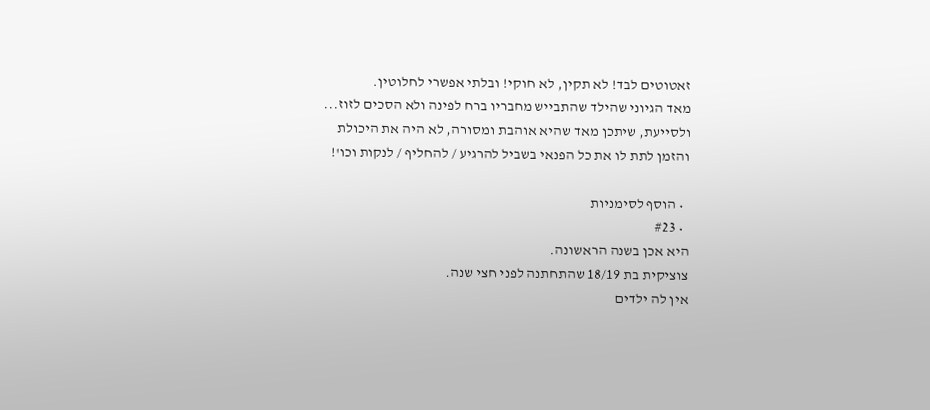זאטוטים לבד! לא תקין, לא חוקי! ובלתי אפשרי לחלוטין.
מאד הגיוני שהילד שהתבייש מחבריו ברח לפינה ולא הסכים לזוז...
ולסייעת, שיתכן מאד שהיא אוהבת ומסורה, לא היה את היכולת והזמן לתת לו את כל הפנאי בשביל להרגיע / להחליף / לנקות וכו'!

  • הוסף לסימניות
  • #23
היא אכן בשנה הראשונה.
צוציקית בת 18/19 שהתחתנה לפני חצי שנה.
אין לה ילדים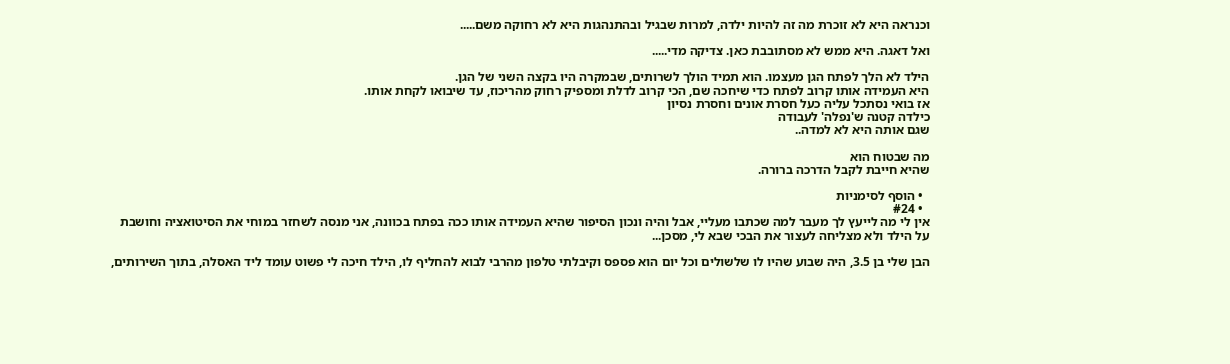וכנראה היא לא זוכרת מה זה להיות ילדה, למרות שבגיל ובהתנהגות היא לא רחוקה משם.....

ואל דאגה. היא ממש לא מסתובבת כאן. צדיקה מדי.....

הילד לא הלך לפתח הגן מעצמו. הוא תמיד הולך לשרותים, שבמקרה היו בקצה השני של הגן.
היא העמידה אותו קרוב לפתח כדי שיחכה שם, הכי קרוב לדלת ומספיק רחוק מהריכוז, עד שיבואו לקחת אותו.
אז בואי נסתכל עליה כעל חסרת אונים וחסרת נסיון
כילדה קטנה ש'נפלה' לעבודה
שגם אותה היא לא למדה..

מה שבטוח הוא
שהיא חייבת לקבל הדרכה ברורה.

  • הוסף לסימניות
  • #24
אין לי מה לייעץ לך מעבר למה שכתבו מעליי, אבל והיה ונכון הסיפור שהיא העמידה אותו ככה בפתח בכוונה, אני מנסה לשחזר במוחי את הסיטואציה וחושבת על הילד ולא מצליחה לעצור את הבכי שבא לי, מסכן...

הבן שלי בן 3.5, היה שבוע שהיו לו שלשולים וכל יום הוא פספס וקיבלתי טלפון מהרבי לבוא להחליף לו, הילד חיכה לי פשוט עומד ליד האסלה, בתוך השירותים,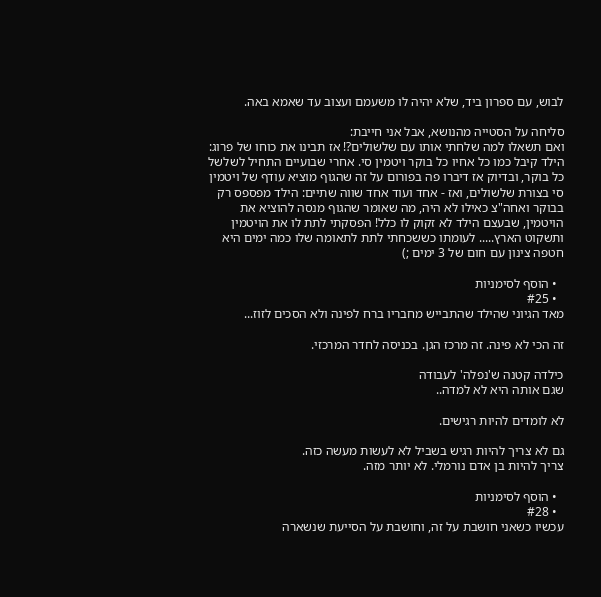לבוש, עם ספרון ביד, שלא יהיה לו משעמם ועצוב עד שאמא באה.

סליחה על הסטייה מהנושא, אבל אני חייבת:
ואם תשאלו למה שלחתי אותו עם שלשולים?! אז תבינו את כוחו של פרוג: הילד קיבל כמו כל אחיו כל בוקר ויטמין סי. אחרי שבועיים התחיל לשלשל כל בוקר, ובדיוק אז דיברו פה בפורום על זה שהגוף מוציא עודף של ויטמין סי בצורת שלשולים, ואז - אחד ועוד אחד שווה שתיים: הילד מפספס רק בבוקר ואחה"צ כאילו לא היה, מה שאומר שהגוף מנסה להוציא את הויטמין, שבעצם הילד לא זקוק לו כלל! הפסקתי לתת לו את הויטמין ותשקוט הארץ..... לעומתו כששכחתי לתת לתאומה שלו כמה ימים היא חטפה צינון עם חום של 3 ימים ;)

  • הוסף לסימניות
  • #25
מאד הגיוני שהילד שהתבייש מחבריו ברח לפינה ולא הסכים לזוז...

זה הכי לא פינה. זה מרכז הגן. בכניסה לחדר המרכזי.

כילדה קטנה ש'נפלה' לעבודה
שגם אותה היא לא למדה..

לא לומדים להיות רגישים.

גם לא צריך להיות רגיש בשביל לא לעשות מעשה כזה.
צריך להיות בן אדם נורמלי. לא יותר מזה.

  • הוסף לסימניות
  • #28
עכשיו כשאני חושבת על זה, וחושבת על הסייעת שנשארה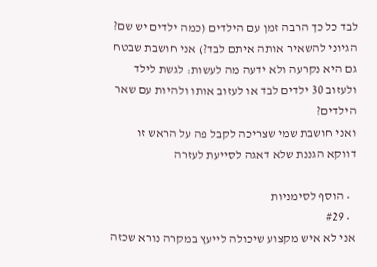לבד כל כך הרבה זמן עם הילדים (כמה ילדים יש שם? הגיוני להשאיר אותה איתם לבד?) אני חושבת שבטח גם היא נקרעה ולא ידעה מה לעשות: לגשת לילד ולעזוב 30 ילדים לבד או לעזוב אותו ולהיות עם שאר הילדים?
ואני חושבת שמי שצריכה לקבל פה על הראש זו דווקא הגננת שלא דאגה לסייעת לעזרה

  • הוסף לסימניות
  • #29
אני לא איש מקצוע שיכולה לייעץ במקרה נורא שכזה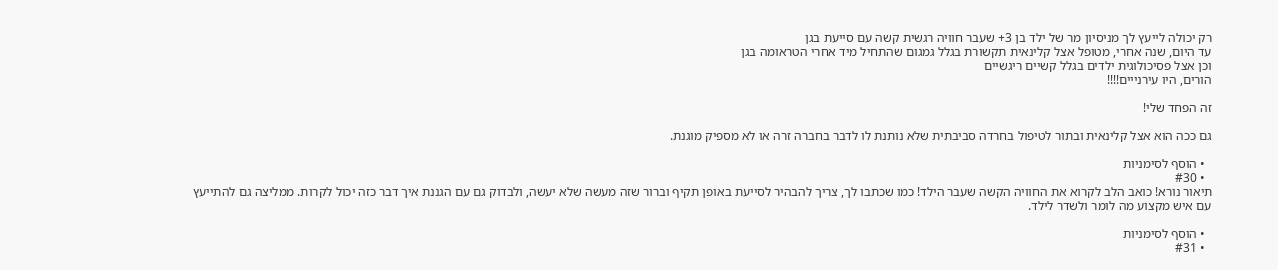רק יכולה לייעץ לך מניסיון מר של ילד בן 3+ שעבר חוויה רגשית קשה עם סייעת בגן
עד היום, שנה אחרי, מטופל אצל קלינאית תקשורת בגלל גמגום שהתחיל מיד אחרי הטראומה בגן
וכן אצל פסיכולוגית ילדים בגלל קשיים ריגשיים
הורים, היו עירנייים!!!!

זה הפחד שלי!

גם ככה הוא אצל קלינאית ובתור לטיפול בחרדה סביבתית שלא נותנת לו לדבר בחברה זרה או לא מספיק מוגנת.

  • הוסף לסימניות
  • #30
תיאור נורא! כואב הלב לקרוא את החוויה הקשה שעבר הילד! כמו שכתבו לך, צריך להבהיר לסייעת באופן תקיף וברור שזה מעשה שלא יעשה, ולבדוק גם עם הגננת איך דבר כזה יכול לקרות. ממליצה גם להתייעץ עם איש מקצוע מה לומר ולשדר לילד.

  • הוסף לסימניות
  • #31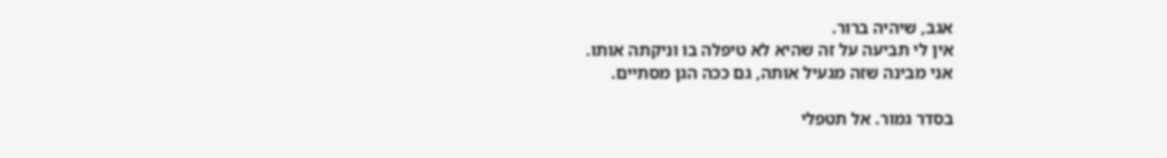אגב, שיהיה ברור.
אין לי תביעה על זה שהיא לא טיפלה בו וניקתה אותו.
אני מבינה שזה מגעיל אותה, גם ככה הגן מסתיים.

בסדר גמור. אל תטפלי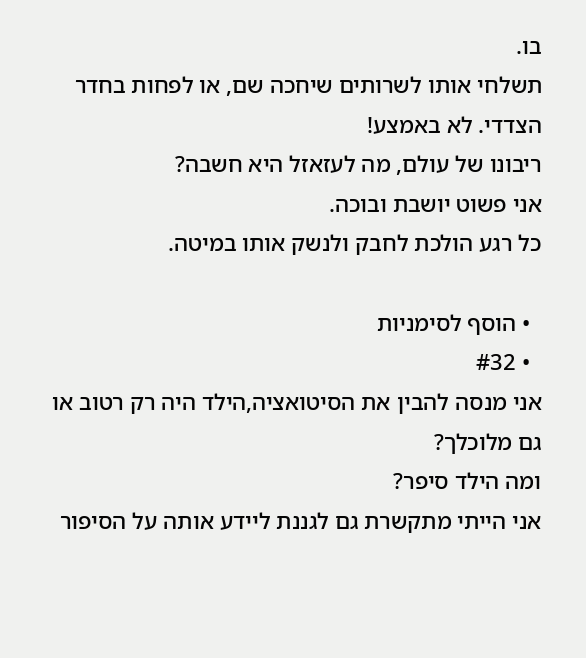בו.
תשלחי אותו לשרותים שיחכה שם, או לפחות בחדר הצדדי. לא באמצע!
ריבונו של עולם, מה לעזאזל היא חשבה?
אני פשוט יושבת ובוכה.
כל רגע הולכת לחבק ולנשק אותו במיטה.

  • הוסף לסימניות
  • #32
אני מנסה להבין את הסיטואציה,הילד היה רק רטוב או גם מלוכלך?
ומה הילד סיפר?
אני הייתי מתקשרת גם לגננת ליידע אותה על הסיפור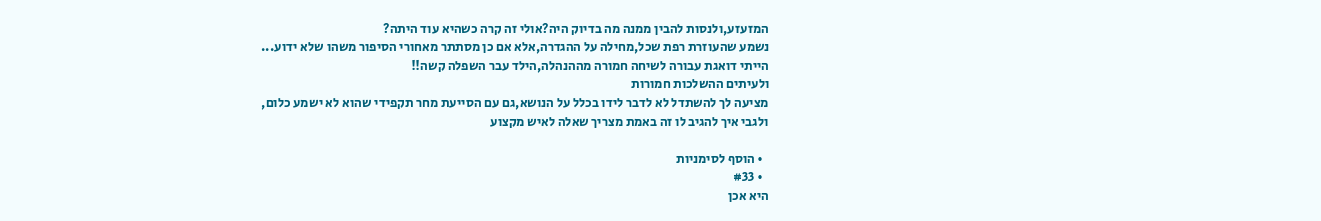המזעזע,ולנסות להבין ממנה מה בדיוק היה?אולי זה קרה כשהיא עוד היתה?
נשמע שהעוזרת רפת שכל,מחילה על ההגדרה,אלא אם כן מסתתר מאחורי הסיפור משהו שלא ידוע...
הייתי דואגת עבורה לשיחה חמורה מההנהלה,הילד עבר השפלה קשה!!
ולעיתים ההשלכות חמורות
מציעה לך להשתדל לא לדבר לידו בכלל על הנושא,גם עם הסייעת מחר תקפידי שהוא לא ישמע כלום,
ולגבי איך להגיב לו זה באמת מצריך שאלה לאיש מקצוע

  • הוסף לסימניות
  • #33
היא אכן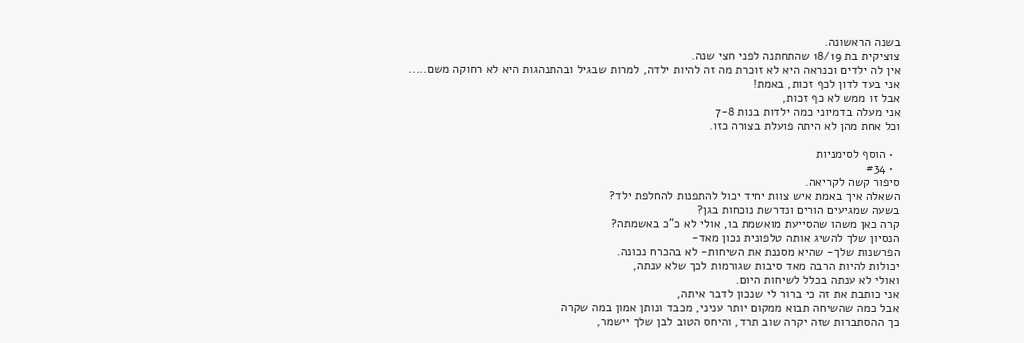בשנה הראשונה.
צוציקית בת 18/19 שהתחתנה לפני חצי שנה.
אין לה ילדים וכנראה היא לא זוכרת מה זה להיות ילדה, למרות שבגיל ובהתנהגות היא לא רחוקה משם.....
אני בעד לדון לכף זכות, באמת!
אבל זו ממש לא כף זכות,
אני מעלה בדמיוני כמה ילדות בנות 7-8
וכל אחת מהן לא היתה פועלת בצורה כזו.

  • הוסף לסימניות
  • #34
סיפור קשה לקריאה.
השאלה איך באמת איש צוות יחיד יכול להתפנות להחלפת ילד?
בשעה שמגיעים הורים ונדרשת נוכחות בגן?
קרה כאן משהו שהסייעת מואשמת בו, אולי לא כ"כ באשמתה?
הנסיון שלך להשיג אותה טלפונית נכון מאד-
הפרשנות שלך- שהיא מסננת את השיחות- לא בהכרח נכונה.
יכולות להיות הרבה מאד סיבות שגורמות לכך שלא ענתה,
ואולי לא ענתה בכלל לשיחות היום.
אני כותבת את זה כי ברור לי שנכון לדבר איתה,
אבל כמה שהשיחה תבוא ממקום יותר עניני, מכבד ונותן אמון במה שקרה
כך ההסתברות שזה יקרה שוב תרד, והיחס הטוב לבן שלך יישמר,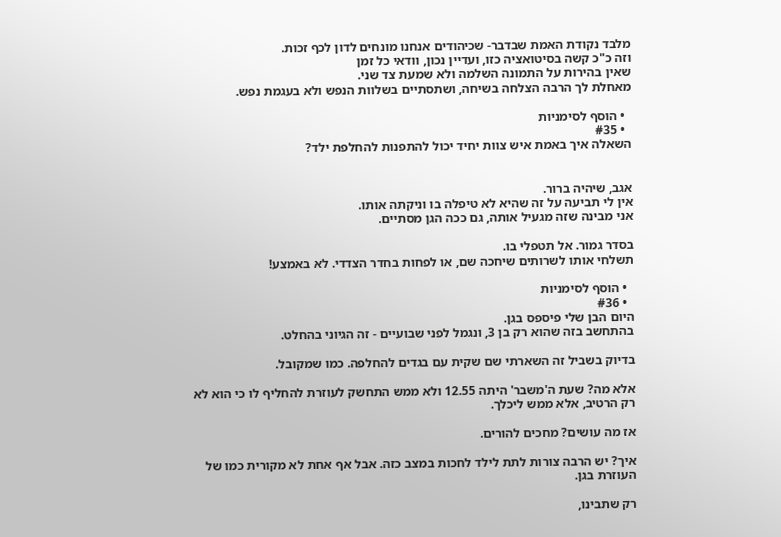מלבד נקודת האמת שבדבר- שכיהודים אנחנו מונחים לדון לכף זכות.
וזה כ"כ קשה בסיטואציה כזו, ועדיין נכון, וודאי כל זמן
שאין בהירות על התמונה השלמה ולא שמעת צד שני.
מאחלת לך הרבה הצלחה בשיחה, ושתסתיים בשלוות הנפש ולא בעגמת נפש.

  • הוסף לסימניות
  • #35
השאלה איך באמת איש צוות יחיד יכול להתפנות להחלפת ילד?


אגב, שיהיה ברור.
אין לי תביעה על זה שהיא לא טיפלה בו וניקתה אותו.
אני מבינה שזה מגעיל אותה, גם ככה הגן מסתיים.

בסדר גמור. אל תטפלי בו.
תשלחי אותו לשרותים שיחכה שם, או לפחות בחדר הצדדי. לא באמצע!

  • הוסף לסימניות
  • #36
היום הבן שלי פיספס בגן.
בהתחשב בזה שהוא רק בן 3, ונגמל לפני שבועיים - זה הגיוני בהחלט.

בדיוק בשביל זה השארתי שם שקית עם בגדים להחלפה. כמו שמקובל.

אלא מה? שעת ה'משבר' היתה 12.55 ולא ממש התחשק לעוזרת להחליף לו כי הוא לא רק הרטיב, אלא ממש ליכלך.

אז מה עושים? מחכים להורים.

איך? יש הרבה צורות לתת לילד לחכות במצב כזה. אבל אף אחת לא מקורית כמו של העוזרת בגן.

רק שתבינו,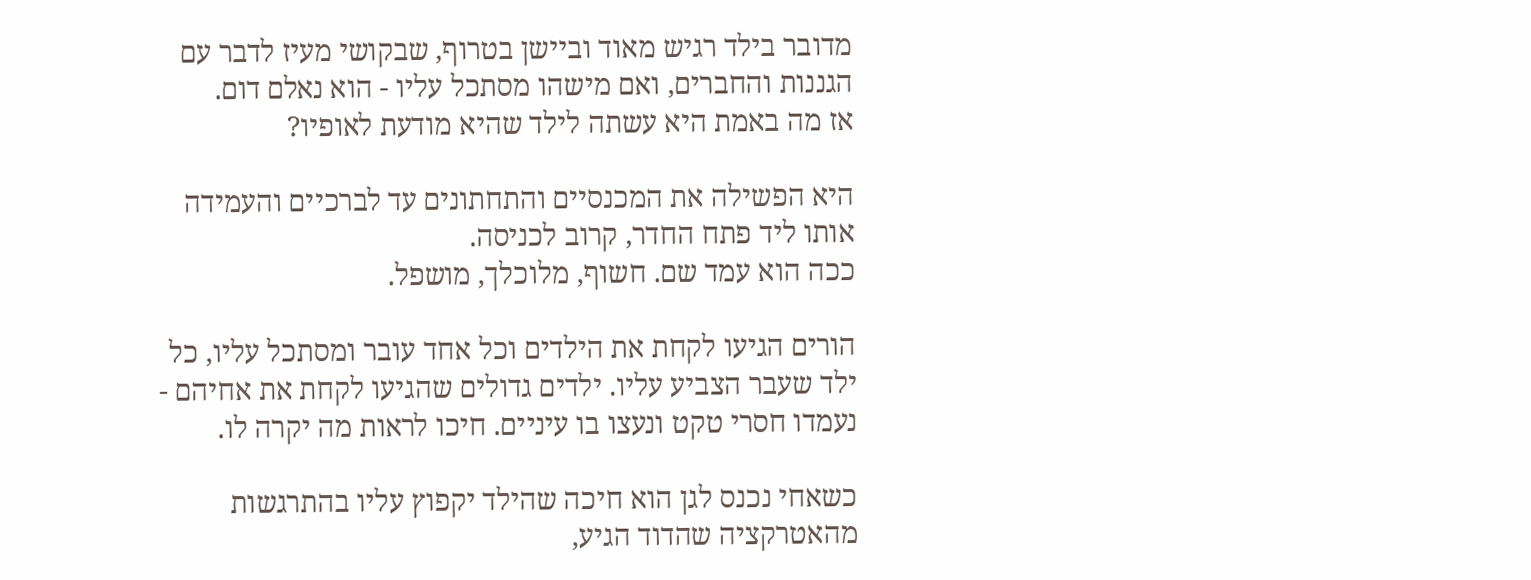מדובר בילד רגיש מאוד וביישן בטרוף, שבקושי מעיז לדבר עם הגננות והחברים, ואם מישהו מסתכל עליו - הוא נאלם דום.
אז מה באמת היא עשתה לילד שהיא מודעת לאופיו?

היא הפשילה את המכנסיים והתחתונים עד לברכיים והעמידה אותו ליד פתח החדר, קרוב לכניסה.
ככה הוא עמד שם. חשוף, מלוכלך, מושפל.

הורים הגיעו לקחת את הילדים וכל אחד עובר ומסתכל עליו, כל ילד שעבר הצביע עליו. ילדים גדולים שהגיעו לקחת את אחיהם - נעמדו חסרי טקט ונעצו בו עיניים. חיכו לראות מה יקרה לו.

כשאחי נכנס לגן הוא חיכה שהילד יקפוץ עליו בהתרגשות מהאטרקציה שהדוד הגיע,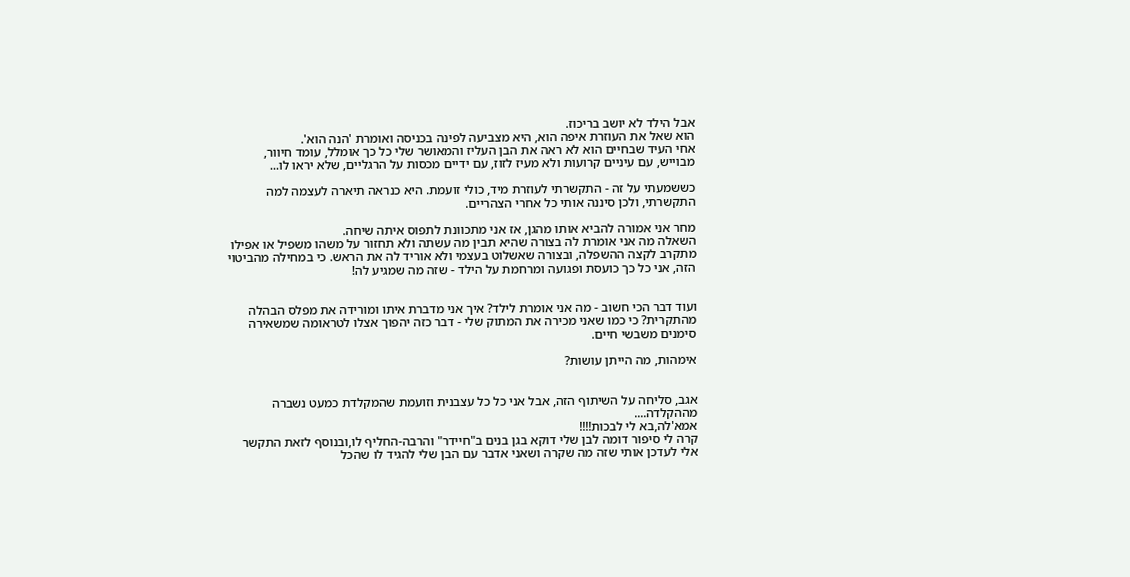אבל הילד לא יושב בריכוז.
הוא שאל את העוזרת איפה הוא, היא מצביעה לפינה בכניסה ואומרת 'הנה הוא'.
אחי העיד שבחיים הוא לא ראה את הבן העליז והמאושר שלי כל כך אומלל, עומד חיוור, מבוייש, עם עיניים קרועות ולא מעיז לזוז, עם ידיים מכסות על הרגליים, שלא יראו לו...

כששמעתי על זה - התקשרתי לעוזרת מיד, כולי זועמת. היא כנראה תיארה לעצמה למה התקשרתי, ולכן סיננה אותי כל אחרי הצהריים.

מחר אני אמורה להביא אותו מהגן, אז אני מתכוונת לתפוס איתה שיחה.
השאלה מה אני אומרת לה בצורה שהיא תבין מה עשתה ולא תחזור על משהו משפיל או אפילו מתקרב לקצה ההשפלה, ובצורה שאשלוט בעצמי ולא אוריד לה את הראש. כי במחילה מהביטוי הזה, אני כל כך כועסת ופגועה ומרחמת על הילד - שזה מה שמגיע לה!


ועוד דבר הכי חשוב - מה אני אומרת לילד? איך אני מדברת איתו ומורידה את מפלס הבהלה מהתקרית? כי כמו שאני מכירה את המתוק שלי - דבר כזה יהפוך אצלו לטראומה שמשאירה סימנים משבשי חיים.

אימהות, מה הייתן עושות?


אגב, סליחה על השיתוף הזה, אבל אני כל כל עצבנית וזועמת שהמקלדת כמעט נשברה מההקלדה....
אמא'לה,בא לי לבכות!!!!
קרה לי סיפור דומה לבן שלי דוקא בגן בנים ב"חיידר" והרבה-החליף לו,ובנוסף לזאת התקשר אלי לעדכן אותי שזה מה שקרה ושאני אדבר עם הבן שלי להגיד לו שהכל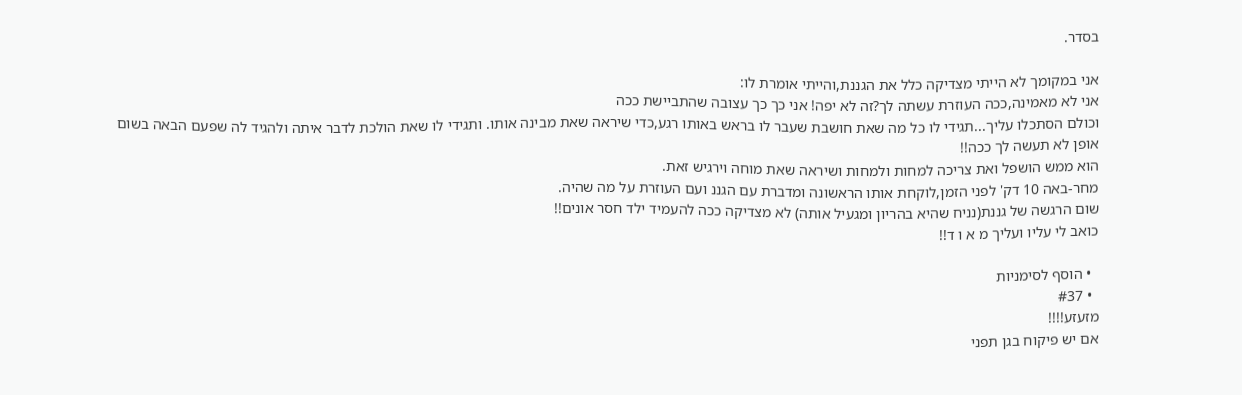בסדר.

אני במקומך לא הייתי מצדיקה כלל את הגננת,והייתי אומרת לו:
אני לא מאמינה,ככה העוזרת עשתה לך?זה לא יפה! אני כך כך עצובה שהתביישת ככה
וכולם הסתכלו עליך...תגידי לו כל מה שאת חושבת שעבר לו בראש באותו רגע,כדי שיראה שאת מבינה אותו. ותגידי לו שאת הולכת לדבר איתה ולהגיד לה שפעם הבאה בשום אופן לא תעשה לך ככה!!
הוא ממש הושפל ואת צריכה למחות ולמחות ושיראה שאת מוחה וירגיש זאת.
מחר-באה 10 דק' לפני הזמן,לוקחת אותו הראשונה ומדברת עם הגננ ועם העוזרת על מה שהיה.
שום הרגשה של גננת(נניח שהיא בהריון ומגעיל אותה) לא מצדיקה ככה להעמיד ילד חסר אונים!!
כואב לי עליו ועליך מ א ו ד!!

  • הוסף לסימניות
  • #37
מזעזע!!!!
אם יש פיקוח בגן תפני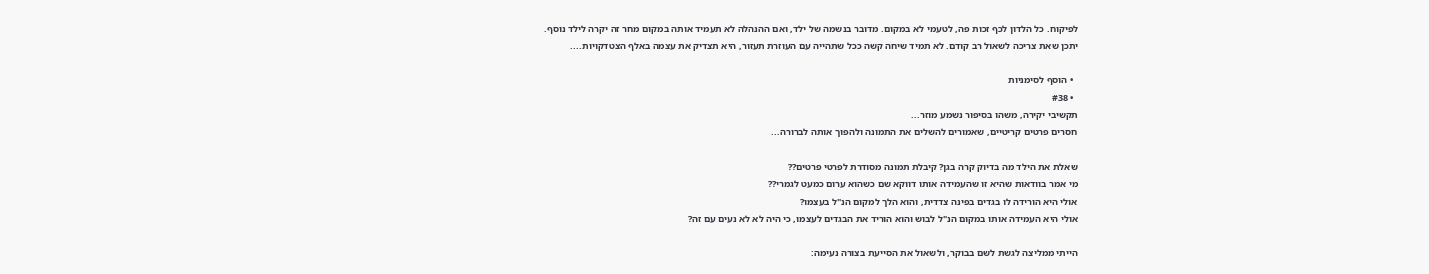לפיקוח. כל הלדון לכף זכות פה, לטעמי לא במקום. מדובר בנשמה של ילד, ואם ההנהלה לא תעמיד אותה במקום מחר זה יקרה לילד נוסף.
יתכן שאת צריכה לשאול רב קודם. לא תמיד שיחה קשה ככל שתהייה עם העוזרת תעזור, היא תצדיק את עצמה באלף הצטדקויות....

  • הוסף לסימניות
  • #38
תקשיבי יקירה, משהו בסיפור נשמע מוזר...
חסרים פרטים קריטיים, שאמורים להשלים את התמונה ולהפוך אותה לברורה...

שאלת את הילד מה בדיוק קרה בגן? קיבלת תמונה מסודרת לפרטי פרטים??
מי אמר בוודאות שהיא זו שהעמידה אותו דווקא שם כשהוא ערום כמעט לגמרי??
אולי היא הורידה לו בגדים בפינה צדדית, והוא הלך למקום הנ"ל בעצמו?
אולי היא העמידה אותו במקום הנ"ל לבוש והוא הוריד את הבגדים לעצמו, כי היה לא לא נעים עם זה?

הייתי ממליצה לגשת לשם בבוקר, ולשאול את הסייעת בצורה נעימה: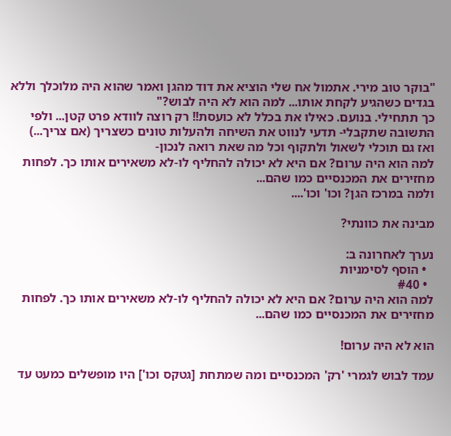"בוקר טוב מירי. אתמול אח שלי הוציא את דוד מהגן ואמר שהוא היה מלוכלך וללא בגדים כשהגיע לקחת אותו... למה הוא לא היה לבוש?"
כך תתחילי. בנועם. כאילו את בכלל לא כועסת!! רק רוצה לוודא פרט קטן... ולפי התשובה שתקבלי- תדעי לנווט את השיחה ולהעלות טונים כשצריך (אם צריך...)
ואז גם תוכלי לשאול ולתקוף וכל מה שאת רואה לנכון-
למה הוא היה ערום? אם היא לא יכולה להחליף לו-לא משאירים אותו כך. לפחות מחזירים את המכנסיים כמו שהם...
ולמה במרכז הגן? וכו' וכו'....

מבינה את כוונתי?

נערך לאחרונה ב:
  • הוסף לסימניות
  • #40
למה הוא היה ערום? אם היא לא יכולה להחליף לו-לא משאירים אותו כך. לפחות מחזירים את המכנסיים כמו שהם...

הוא לא היה ערום!

עמד לבוש לגמרי 'רק' המכנסיים ומה שמתחת [גטקס וכו'] היו מופשלים כמעט עד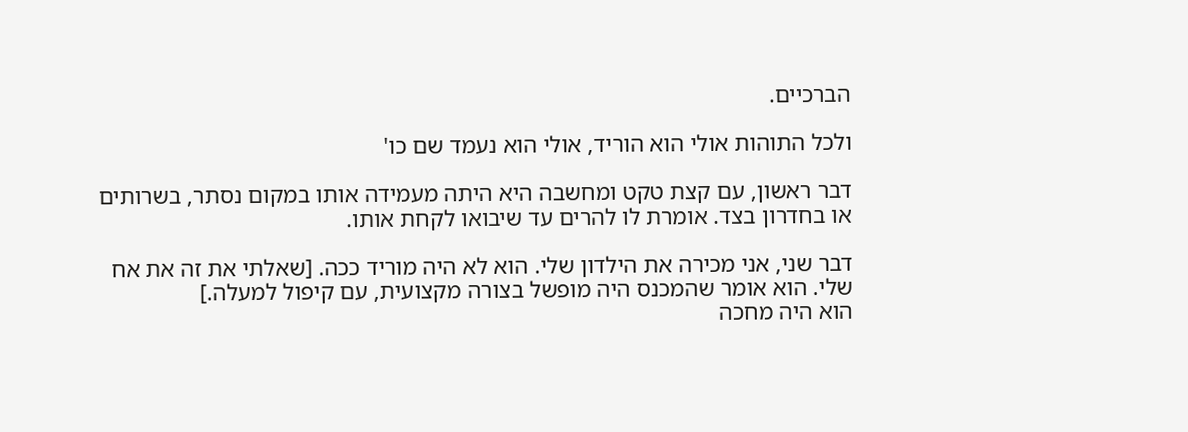הברכיים.

ולכל התוהות אולי הוא הוריד, אולי הוא נעמד שם כו'

דבר ראשון, עם קצת טקט ומחשבה היא היתה מעמידה אותו במקום נסתר, בשרותים או בחדרון בצד. אומרת לו להרים עד שיבואו לקחת אותו.

דבר שני, אני מכירה את הילדון שלי. הוא לא היה מוריד ככה. [שאלתי את זה את אח שלי. הוא אומר שהמכנס היה מופשל בצורה מקצועית, עם קיפול למעלה.]
הוא היה מחכה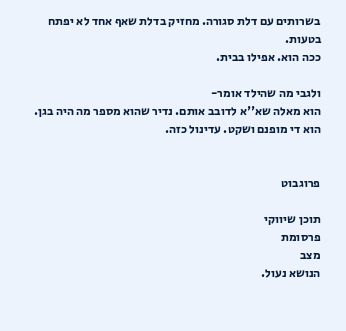בשרותים עם דלת סגורה. מחזיק בדלת שאף אחד לא יפתח בטעות.
ככה הוא. אפילו בבית.

ולגבי מה שהילד אומר-
הוא מאלה שא''א לדובב אותם. נדיר שהוא מספר מה היה בגן.
הוא די מופנם ושקט. עדינול כזה.


פרוגבוט

תוכן שיווקי
פרסומת
מצב
הנושא נעול.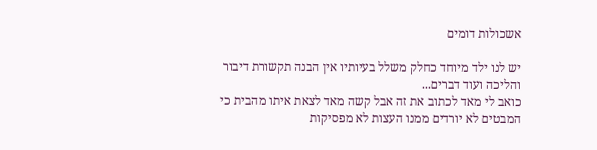אשכולות דומים

יש לנו ילד מיוחד כחלק משלל בעיותיו אין הבנה תקשורת דיבור והליכה ועוד דברים...
כואב לי מאד לכתוב את זה אבל קשה מאד לצאת איתו מהבית כי המבטים לא יורדים ממנו העצות לא מפסיקות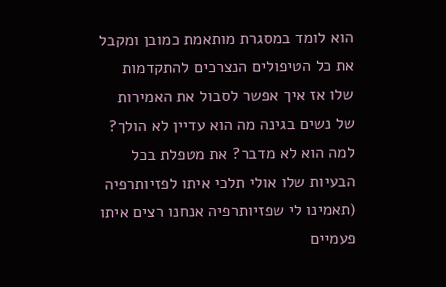הוא לומד במסגרת מותאמת כמובן ומקבל את כל הטיפולים הנצרכים להתקדמות שלו אז איך אפשר לסבול את האמירות של נשים בגינה מה הוא עדיין לא הולך? למה הוא לא מדבר? את מטפלת בכל הבעיות שלו אולי תלכי איתו לפזיותרפיה (תאמינו לי שפזיותרפיה אנחנו רצים איתו פעמיים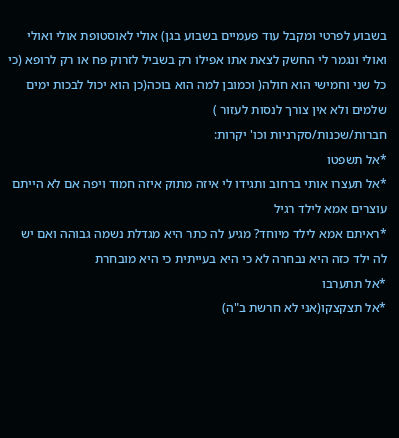בשבוע לפרטי ומקבל עוד פעמיים בשבוע בגן) אולי לאוסטופת אולי ואולי ואולי ונגמר לי החשק לצאת אתו אפילו רק בשביל לזרוק פח או רק לרופא (כי כל שני וחמישי הוא חולה( וכמובן למה הוא בוכה(כן הוא יכול לבכות ימים שלמים ולא אין צורך לנסות לעזור )
חברות/שכנות/סקרניות וכו' יקרות:
*אל תשפטו
*אל תעצרו אותי ברחוב ותגידו לי איזה מתוק איזה חמוד ויפה אם לא הייתם עוצרים אמא לילד רגיל
*ראיתם אמא לילד מיוחד? מגיע לה כתר היא מגדלת נשמה גבוהה ואם יש לה ילד כזה היא נבחרה לא כי היא בעייתית כי היא מובחרת
*אל תתערבו
*אל תצקצקו(אני לא חרשת ב"ה)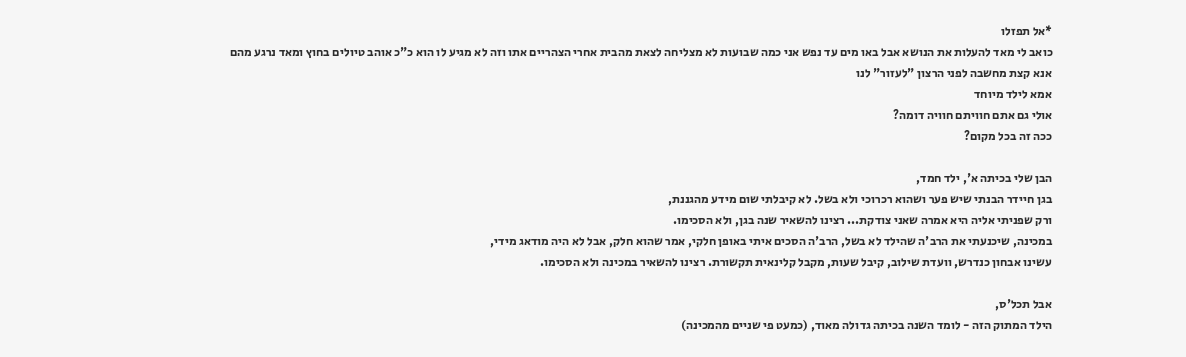*אל תפזלו
כואב לי מאד להעלות את הנושא אבל באו מים עד נפש אני כמה שבועות לא מצליחה לצאת מהבית אחרי הצהריים אתו וזה לא מגיע לו הוא כ"כ אוהב טיולים בחוץ ומאד נרגע מהם
אנא קצת מחשבה לפני הרצון "לעזור" לנו
אמא לילד מיוחד
אולי גם אתם חוויתם חוויה דומה?
ככה זה בכל מקום?

הבן שלי בכיתה א', ילד חמד,
בגן חיידר הבנתי שיש פער ושהוא רכרוכי ולא בשל. לא קיבלתי שום מידע מהגננת,
ורק שפניתי אליה היא אמרה שאני צודקת... רצינו להשאיר שנה בגן, ולא הסכימו.
במכינה, שיכנעתי את הרב'ה שהילד לא בשל, הרב'ה הסכים איתי באופן חלקי, אמר שהוא חלק, אבל לא היה מודאג מידי,
עשינו אבחון כנדרש, וועדת שילוב, קיבל שעות, מקבל קלינאית תקשורת. רצינו להשאיר במכינה ולא הסכימו.

אבל תכל'ס,
הילד המתוק הזה - לומד השנה בכיתה גדולה מאוד, (כמעט פי שניים מהמכינה)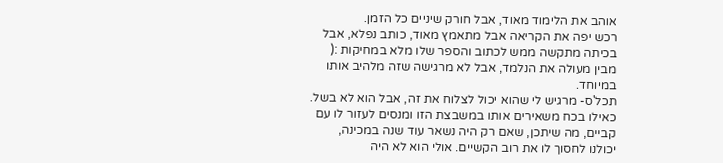אוהב את הלימוד מאוד, אבל חורק שיניים כל הזמן.
רכש יפה את הקריאה אבל מתאמץ מאוד, כותב נפלא, אבל בכיתה מתקשה ממש לכתוב והספר שלו מלא במחיקות :(
מבין מעולה את הנלמד, אבל לא מרגישה שזה מלהיב אותו במיוחד.
תכל'ס- מרגיש לי שהוא יכול לצלוח את זה, אבל הוא לא בשל.
כאילו בכח משאירים אותו במשבצת הזו ומנסים לעזור לו עם קביים, מה שיתכן, שאם רק היה נשאר עוד שנה במכינה,
יכולנו לחסוך לו את רוב הקשיים. אולי הוא לא היה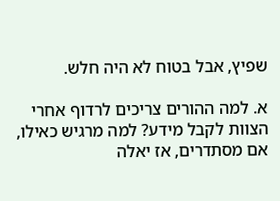שפיץ, אבל בטוח לא היה חלש.

א. למה ההורים צריכים לרדוף אחרי הצוות לקבל מידע? למה מרגיש כאילו, אם מסתדרים, אז יאלה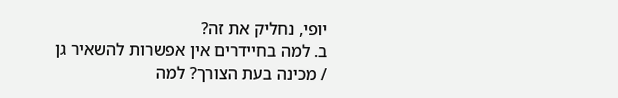יופי, נחליק את זה?
ב. למה בחיידרים אין אפשרות להשאיר גן / מכינה בעת הצורך? למה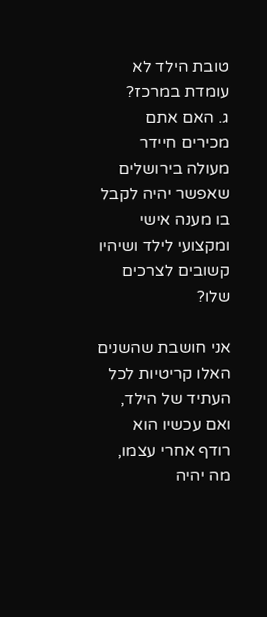טובת הילד לא עומדת במרכז?
ג. האם אתם מכירים חיידר מעולה בירושלים שאפשר יהיה לקבל בו מענה אישי ומקצועי לילד ושיהיו קשובים לצרכים שלו?

אני חושבת שהשנים האלו קריטיות לכל העתיד של הילד, ואם עכשיו הוא רודף אחרי עצמו, מה יהיה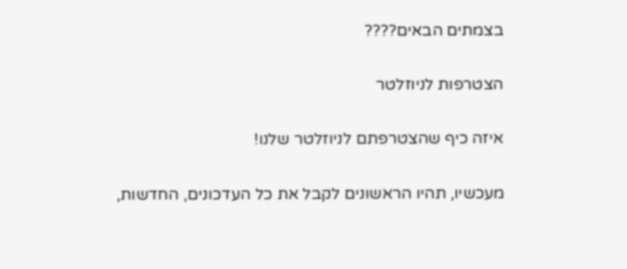בצמתים הבאים????

הצטרפות לניוזלטר

איזה כיף שהצטרפתם לניוזלטר שלנו!

מעכשיו, תהיו הראשונים לקבל את כל העדכונים, החדשות,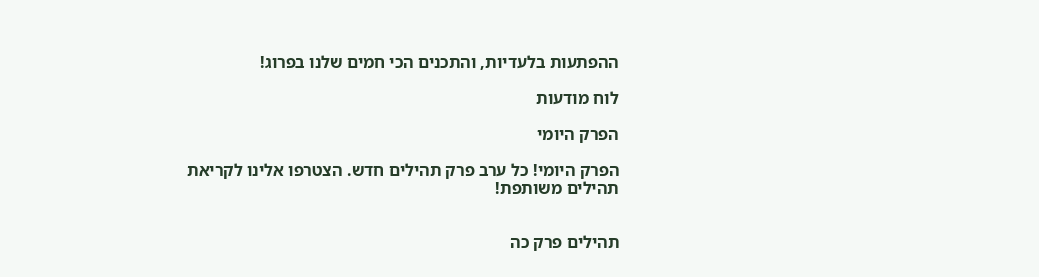ההפתעות בלעדיות, והתכנים הכי חמים שלנו בפרוג!

לוח מודעות

הפרק היומי

הפרק היומי! כל ערב פרק תהילים חדש. הצטרפו אלינו לקריאת תהילים משותפת!


תהילים פרק כה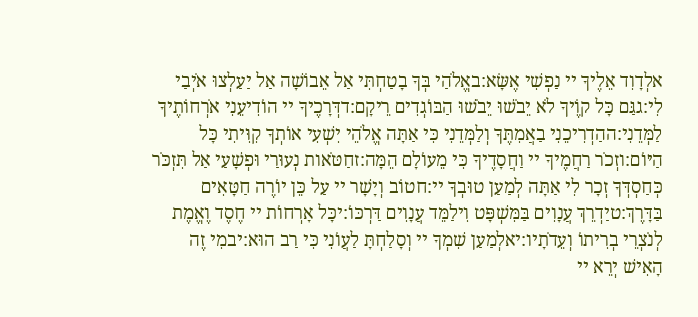אלְדָוִד אֵלֶיךָ יי נַפְשִׁי אֶשָּׂא:באֱלֹהַי בְּךָ בָטַחְתִּי אַל אֵבוֹשָׁה אַל יַעַלְצוּ אֹיְבַי לִי:גגַּם כָּל קוֶֹיךָ לֹא יֵבֹשׁוּ יֵבֹשׁוּ הַבּוֹגְדִים רֵיקָם:דדְּרָכֶיךָ יי הוֹדִיעֵנִי אֹרְחוֹתֶיךָ לַמְּדֵנִי:ההַדְרִיכֵנִי בַאֲמִתֶּךָ וְלַמְּדֵנִי כִּי אַתָּה אֱלֹהֵי יִשְׁעִי אוֹתְךָ קִוִּיתִי כָּל הַיּוֹם:וזְכֹר רַחֲמֶיךָ יי וַחֲסָדֶיךָ כִּי מֵעוֹלָם הֵמָּה:זחַטֹּאות נְעוּרַי וּפְשָׁעַי אַל תִּזְכֹּר כְּחַסְדְּךָ זְכָר לִי אַתָּה לְמַעַן טוּבְךָ יי:חטוֹב וְיָשָׁר יי עַל כֵּן יוֹרֶה חַטָּאִים בַּדָּרֶךְ:טיַדְרֵךְ עֲנָוִים בַּמִּשְׁפָּט וִילַמֵּד עֲנָוִים דַּרְכּוֹ:יכָּל אָרְחוֹת יי חֶסֶד וֶאֱמֶת לְנֹצְרֵי בְרִיתוֹ וְעֵדֹתָיו:יאלְמַעַן שִׁמְךָ יי וְסָלַחְתָּ לַעֲוֹנִי כִּי רַב הוּא:יבמִי זֶה הָאִישׁ יְרֵא יי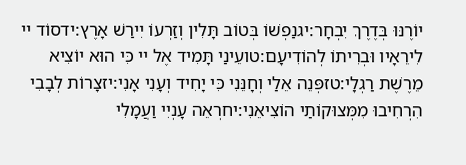יוֹרֶנּוּ בְּדֶרֶךְ יִבְחָר:יגנַפְשׁוֹ בְּטוֹב תָּלִין וְזַרְעוֹ יִירַשׁ אָרֶץ:ידסוֹד יי לִירֵאָיו וּבְרִיתוֹ לְהוֹדִיעָם:טועֵינַי תָּמִיד אֶל יי כִּי הוּא יוֹצִיא מֵרֶשֶׁת רַגְלָי:טזפְּנֵה אֵלַי וְחָנֵּנִי כִּי יָחִיד וְעָנִי אָנִי:יזצָרוֹת לְבָבִי הִרְחִיבוּ מִמְּצוּקוֹתַי הוֹצִיאֵנִי:יחרְאֵה עָנְיִי וַעֲמָלִי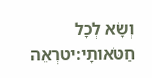וְשָׂא לְכָל חַטֹּאותָי:יטרְאֵה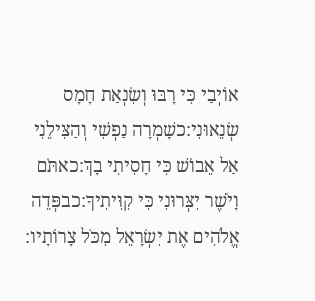אוֹיְבַי כִּי רָבּוּ וְשִׂנְאַת חָמָס שְׂנֵאוּנִי:כשָׁמְרָה נַפְשִׁי וְהַצִּילֵנִי אַל אֵבוֹשׁ כִּי חָסִיתִי בָךְ:כאתֹּם וָיֹשֶׁר יִצְּרוּנִי כִּי קִוִּיתִיךָ:כבפְּדֵה אֱלֹהִים אֶת יִשְׂרָאֵל מִכֹּל צָרוֹתָיו: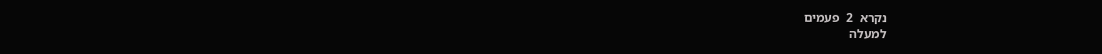נקרא  2  פעמים
למעלה